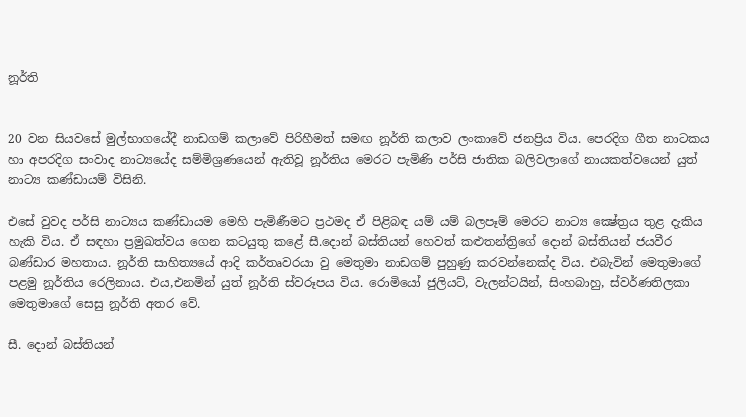නූර්ති


20 වන සියවසේ මුල්භාගයේදී නාඩගම් කලාවේ පිරිහීමත් සමඟ නූර්ති කලාව ලංකාවේ ජනප්‍රිය විය. පෙරදිග ගීත නාටකය හා අපරදිග සංවාද නාට්‍යයේද සම්මිශ්‍රණයෙන් ඇතිවූ නූර්තිය මෙරට පැමිණි පර්සි ජාතික බලිවලාගේ නායකත්වයෙන් යුත් නාට්‍ය කණ්ඩායම් විසිනි.

එසේ වුවද පර්සි නාට්‍යය කණ්ඩායම මෙහි පැමිණීමට ප්‍රථමද ඒ පිළිබඳ යම් යම් බලපෑම් මෙරට නාට්‍ය ක්‍ෂේත්‍රය තුළ දැකිය හැකි විය. ඒ සඳහා ප්‍රමුඛත්වය ගෙන කටයුතු කළේ සී.දොන් බස්තියන් හෙවත් කළුතන්ත්‍රිගේ දොන් බස්තියන් ජයවීර බණ්ඩාර මහතාය. නූර්ති සාහිත්‍යයේ ආදි කර්තෘවරයා වු මෙතුමා නාඩගම් පුහුණු කරවන්නෙක්ද විය. එබැවින් මෙතුමාගේ පළමු නූර්තිය රෙලිනාය. එය,එනමින් යුත් නූර්ති ස්වරූපය විය. රොමියෝ ජුලියට්, වැලන්ටයින්, සිංහබාහු, ස්වර්ණතිලකා මෙතුමාගේ සෙසු නූර්ති අතර වේ.

සී. දොන් බස්තියන්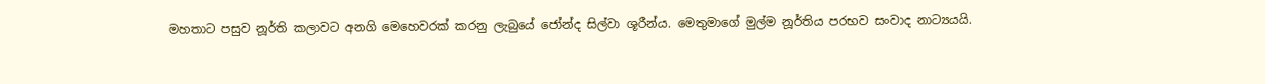මහතාට පසුව නූර්ති කලාවට අනගි මෙහෙවරක් කරනු ලැබුයේ ජෝන්ද සිල්වා ශූරීන්ය. මෙතුමාගේ මුල්ම නූර්තිය පරභව සංවාද නාට්‍යයයි.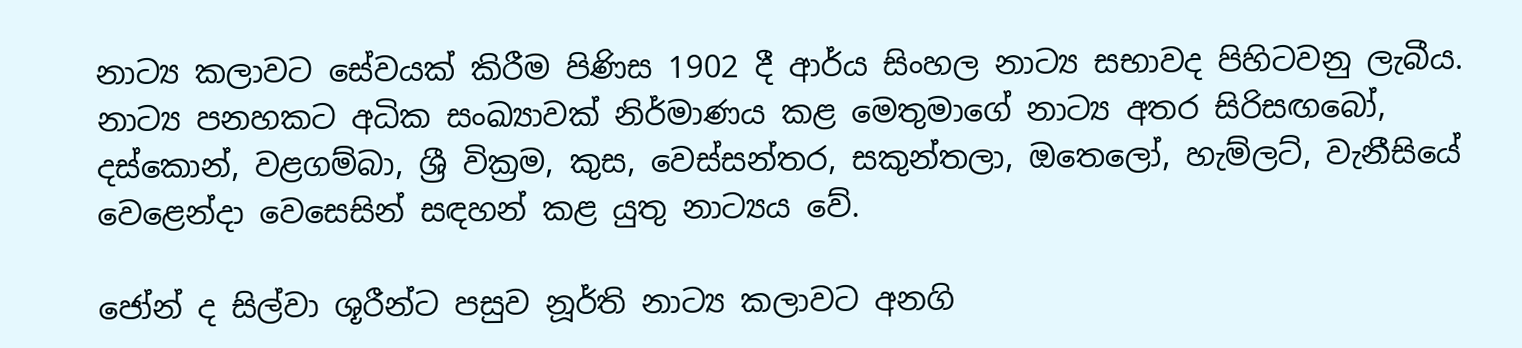නාට්‍ය කලාවට සේවයක් කිරීම පිණිස 1902 දී ආර්ය සිංහල නාට්‍ය සභාවද පිහිටවනු ලැබීය. නාට්‍ය පනහකට අධික සංඛ්‍යාවක් නිර්මාණය කළ මෙතුමාගේ නාට්‍ය අතර සිරිසඟබෝ, දස්කොන්, වළගම්බා, ශ්‍රී වික්‍රම, කුස, වෙස්සන්තර, සකුන්තලා, ඔතෙලෝ, හැම්ලට්, වැනීසියේ වෙළෙන්දා වෙසෙසින් සඳහන් කළ යුතු නාට්‍යය වේ.

ජෝන් ද සිල්වා ශූරීන්ට පසුව නූර්ති නාට්‍ය කලාවට අනගි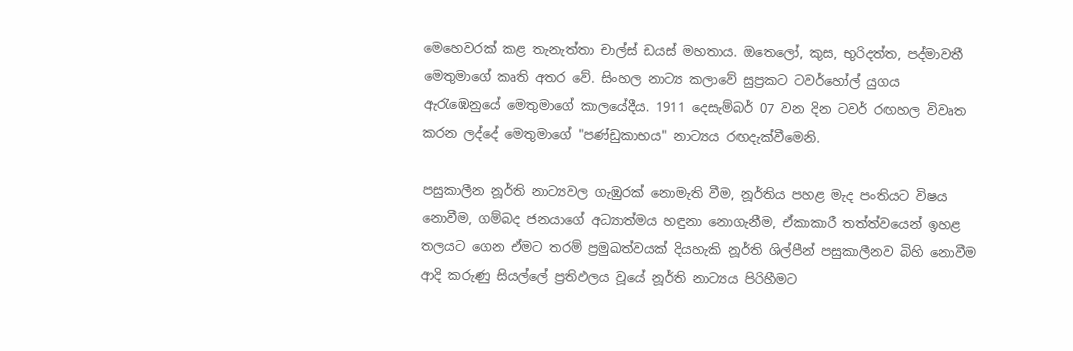මෙහෙවරක් කළ තැනැත්තා චාල්ස් ඩයස් මහතාය. ඔතෙලෝ, කුස, භුරිදත්ත, පද්මාවතී මෙතුමාගේ කෘති අතර වේ. සිංහල නාට්‍ය කලාවේ සුප්‍රකට ටවර්හෝල් යුගය ඇරැඹෙනුයේ මෙතුමාගේ කාලයේදීය. 1911 දෙසැම්බර් 07 වන දින ටවර් රඟහල විවෘත කරන ලද්දේ මෙතුමාගේ "පණ්ඩුකාභය" නාට්‍යය රඟදැක්වීමෙනි.

පසුකාලීන නූර්ති නාට්‍යවල ගැඹුරක් නොමැති වීම, නූර්තිය පහළ මැද පංතියට විෂය නොවීම, ගම්බද ජනයාගේ අධ්‍යාත්මය හඳුනා නොගැනීම, ඒකාකාරී තත්ත්වයෙන් ඉහළ තලයට ගෙන ඒමට තරම් ප්‍රමුඛත්වයක් දියහැකි නූර්ති ශිල්පීන් පසුකාලීනව බිහි නොවීම ආදි කරුණු සියල්ලේ ප්‍රතිඵලය වූයේ නූර්ති නාට්‍යය පිරිහීමට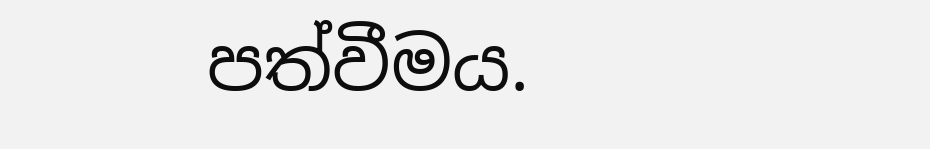පත්වීමය.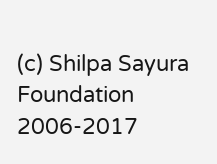(c) Shilpa Sayura Foundation 2006-2017